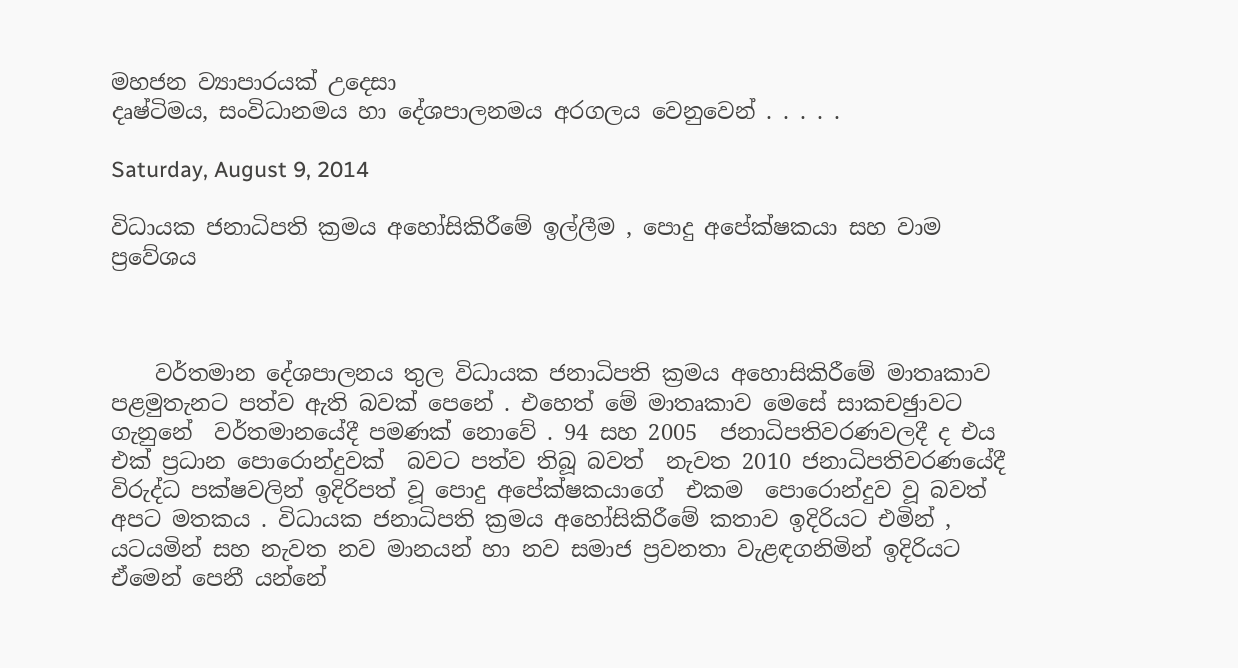මහජන ව්‍යාපාරයක් උදෙසා
දෘෂ්ටිමය, සංවිධානමය හා දේශපාලනමය අරගලය වෙනුවෙන් . . . . .

Saturday, August 9, 2014

විධායක ජනාධිපති ක්‍රමය අහෝසිකිරීමේ ඉල්ලීම , පොදු අපේක්ෂකයා සහ වාම ප්‍රවේශය



    වර්තමාන දේශපාලනය තුල විධායක ජනාධිපති ක්‍රමය අහොසිකිරීමේ මාතෘකාව පළමුතැනට පත්ව ඇති බවක් පෙනේ . එහෙත් මේ මාතෘකාව මෙසේ සාකචඡුාවට ගැනුනේ  වර්තමානයේදී පමණක් නොවේ . 94 සහ 2005  ජනාධිපතිවරණවලදී ද එය එක් ප්‍රධාන පොරොන්දුවක්  බවට පත්ව තිබූ බවත්  නැවත 2010 ජනාධිපතිවරණයේදී  විරුද්ධ පක්ෂවලින් ඉදිරිපත් වූ පොදු අපේක්ෂකයාගේ  එකම  පොරොන්දුව වූ බවත් අපට මතකය . විධායක ජනාධිපති ක්‍රමය අහෝසිකිරීමේ කතාව ඉදිරියට එමින් , යටයමින් සහ නැවත නව මානයන් හා නව සමාජ ප්‍රවනතා වැළඳගනිමින් ඉදිරියට ඒමෙන් පෙනී යන්නේ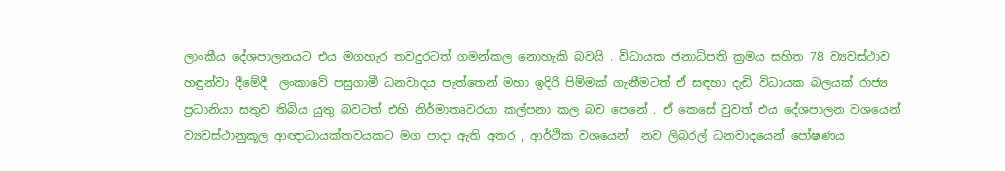ලාංකීය දේශපාලනයට එය මගහැර තවදුරටත් ගමන්කල නොහැකි බවයි . විධායක ජනාධිපති ක්‍රමය සහිත 78 ව්‍යවස්ථාව හඳුන්වා දීමේදී  ලංකාවේ පසුගාමී ධනවාදය පැත්තෙන් මහා ඉදිරි පිම්මක් ගැනීමටත් ඒ සඳහා දැඩි විධායක බලයක් රාජ්‍ය ප්‍රධානියා සතුව තිබිය යුතු බවටත් එහි නිර්මාතෘවරයා කල්පනා කල බව පෙනේ . ඒ කෙසේ වුවත් එය දේශපාලන වශයෙන්  ව්‍යවස්ථානුකූල ආඥාධායක්තවයකට මග පාදා ඇති අතර , ආර්ථික වශයෙන්  නව ලිබරල් ධනවාදයෙන් පෝෂණය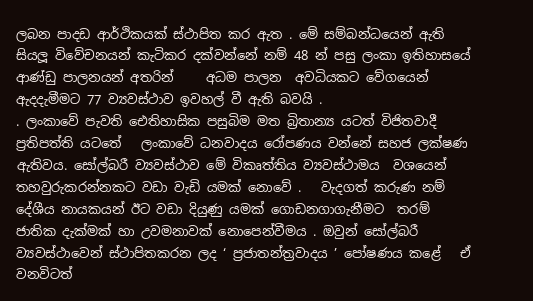ලබන පාදඩ ආර්ථිකයක් ස්ථාපිත කර ඇත . මේ සම්බන්ධයෙන් ඇති සියලූ විවේචනයන් කැටිකර දක්වන්නේ නම් 48 න් පසු ලංකා ඉතිහාසයේ ආණ්ඩු පාලනයන් අතරින්     අධම පාලන  අවධියකට වේගයෙන් ඇදදැමීමට 77 ව්‍යවස්ථාව ඉවහල් වී ඇති බවයි .
. ලංකාවේ පැවති ඓතිහාසික පසුබිම මත බ්‍රිතාන්‍ය යටත් විජිතවාදී ප්‍රතිපත්ති යටතේ   ලංකාවේ ධනවාදය රෝපණය වන්නේ සහජ ලක්ෂණ ඇතිවය. සෝල්බරී ව්‍යවස්ථාව මේ විකෘත්තිය ව්‍යවස්ථාමය  වශයෙන් තහවුරුකරන්නකට වඩා වැඩි යමක් නොවේ .   වැදගත් කරුණ නම් දේශීය නායකයන් ඊට වඩා දියුණු යමක් ගොඩනගාගැනීමට  තරම් ජාතික දැක්මක් හා උවමනාවක් නොපෙන්වීමය . ඔවුන් සෝල්බරී ව්‍යවස්ථාවෙන් ස්ථාපිතකරන ලද ‘ ප්‍රජාතන්ත්‍රවාදය ’ පෝෂණය කළේ   ඒ වනවිටත්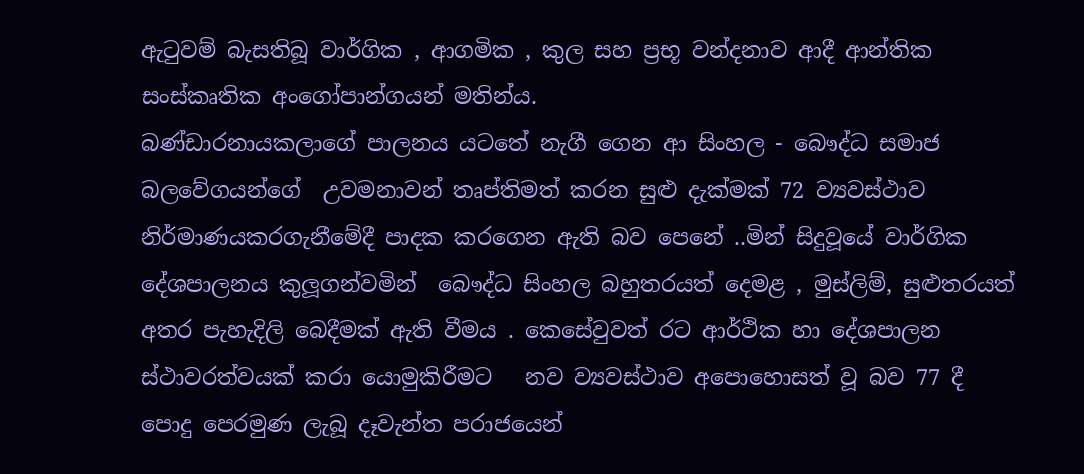ඇටුවම් බැසතිබූ වාර්ගික , ආගමික , කුල සහ ප්‍රභූ වන්දනාව ආදී ආන්තික සංස්කෘතික අංගෝපාන්ගයන් මතින්ය.
බණ්ඩාරනායකලාගේ පාලනය යටතේ නැගී ගෙන ආ සිංහල - බෞද්ධ සමාජ බලවේගයන්ගේ  උවමනාවන් තෘප්තිමත් කරන සුළු දැක්මක් 72 ව්‍යවස්ථාව නිර්මාණයකරගැනීමේදී පාදක කරගෙන ඇති බව පෙනේ ..මින් සිදුවූයේ වාර්ගික දේශපාලනය කුලූගන්වමින්  බෞද්ධ සිංහල බහුතරයත් දෙමළ , මුස්ලිම්, සුළුතරයත් අතර පැහැදිලි බෙදීමක් ඇති වීමය . කෙසේවුවත් රට ආර්ථික හා දේශපාලන ස්ථාවරත්වයක් කරා යොමුකිරීමට   නව ව්‍යවස්ථාව අපොහොසත් වූ බව 77 දී  පොදු පෙරමුණ ලැබූ දෑවැන්ත පරාජයෙන්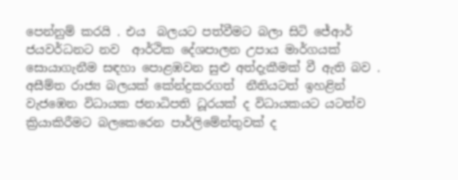පෙන්නුම් කරයි . එය  බලයට පත්වීමට බලා සිටි ජේආර් ජයවර්ධනට නව  ආර්ථික දේශපාලන උපාය මාර්ගයක් සොයාගැනීම සඳහා පොළඹවන සුළු අත්දැකීමක් වී ඇති බව .
අසීම්ත රාජ්‍ය බලයක් කේන්ද්‍රකරගත්  නීතියටත් ඉහළින් වැජඹෙන විධායක ජනාධිපති ධූරයක් ද විධායකයට යටත්ව ක්‍රියාකිරීමට බලකෙරෙන පාර්ලිමේන්තුවක් ද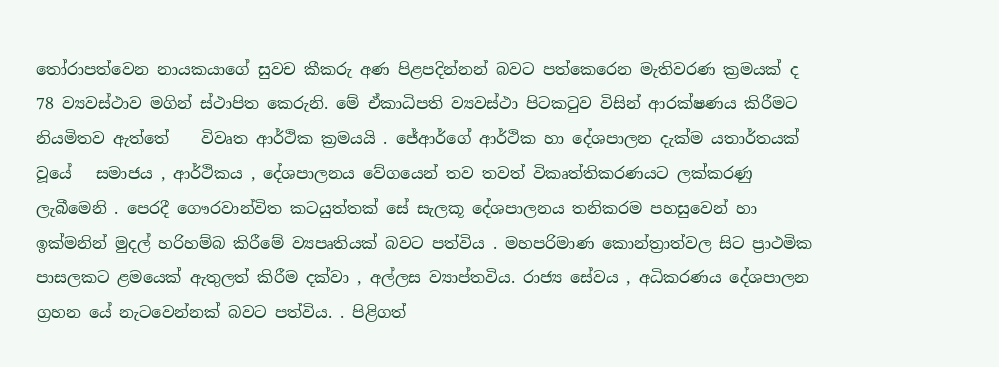තෝරාපත්වෙන නායකයාගේ සුවච කීකරු අණ පිළපදින්නන් බවට පත්කෙරෙන මැතිවරණ ක්‍රමයක් ද 78 ව්‍යවස්ථාව මගින් ස්ථාපිත කෙරුනි. මේ ඒකාධිපති ව්‍යවස්ථා පිටකටුව විසින් ආරක්ෂණය කිරීමට නියමිතව ඇත්තේ    විවෘත ආර්ථික ක්‍රමයයි . ජේආර්ගේ ආර්ථික හා දේශපාලන දැක්ම යතාර්තයක් වූයේ   සමාජය , ආර්ථිකය , දේශපාලනය වේගයෙන් තව තවත් විකෘත්තිකරණයට ලක්කරණු ලැබීමෙනි . පෙරදී ගෞරවාන්විත කටයුත්තක් සේ සැලකූ දේශපාලනය තනිකරම පහසුවෙන් හා ඉක්මනින් මුදල් හරිහම්බ කිරීමේ ව්‍යපෘතියක් බවට පත්විය . මහපරිමාණ කොන්ත්‍රාත්වල සිට ප්‍රාථමික පාසලකට ළමයෙක් ඇතුලත් කිරීම දක්වා , අල්ලස ව්‍යාප්තවිය. රාජ්‍ය සේවය , අධිකරණය දේශපාලන  ග්‍රහන යේ නැටවෙන්නක් බවට පත්විය. . පිළිගත්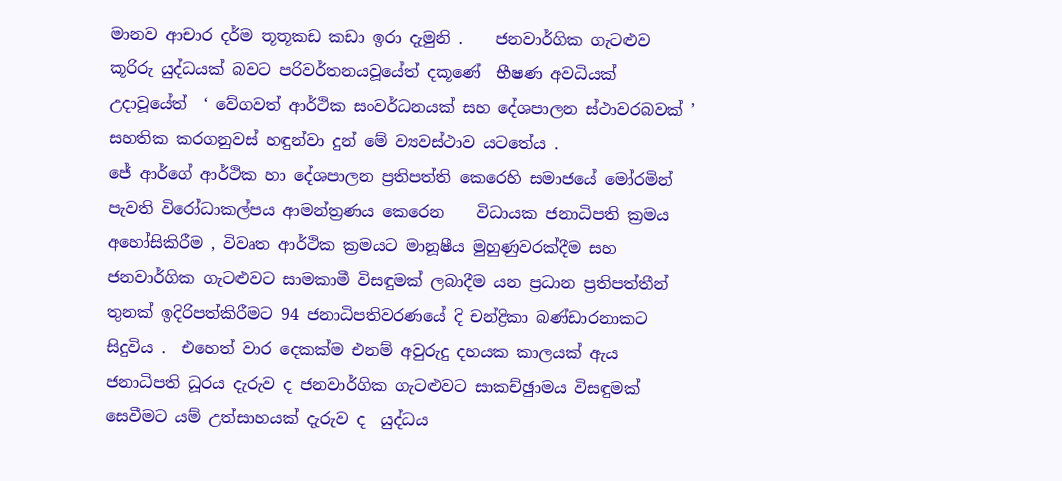මානව ආචාර දර්ම තූතූකඩ කඩා ඉරා දැමුනි .    ජනවාර්ගික ගැටළුව කූරිරු යුද්ධයක් බවට පරිවර්තනයවූයේත් දකූණේ  භීෂණ අවධියක් උදාවූයේත්  ‘ වේගවත් ආර්ථික සංවර්ධනයක් සහ දේශපාලන ස්ථාවරබවක් ’ සහතික කරගනුවස් හඳුන්වා දුන් මේ ව්‍යවස්ථාව යටතේය .
ජේ ආර්ගේ ආර්ථික හා දේශපාලන ප්‍රතිපත්ති කෙරෙහි සමාජයේ මෝරමින් පැවති විරෝධාකල්පය ආමන්ත්‍රණය කෙරෙන    විධායක ජනාධිපති ක්‍රමය අහෝසිකිරීම , විවෘත ආර්ථික ක්‍රමයට මානූෂීය මුහුණුවරක්දීම සහ ජනවාර්ගික ගැටළුවට සාමකාමී විසඳුමක් ලබාදීම යන ප්‍රධාන ප්‍රතිපත්තීන් තුනක් ඉදිරිපත්කිරීමට 94 ජනාධිපතිවරණයේ දි චන්ද්‍රිකා බණ්ඩාරනාකට සිදුවිය .  එහෙත් වාර දෙකක්ම එනම් අවුරුදු දහයක කාලයක් ඇය ජනාධිපති ධූරය දැරුව ද ජනවාර්ගික ගැටළුවට සාකච්ඡුාමය විසඳුමක් සෙවීමට යම් උත්සාහයක් දැරුව ද  යුද්ධය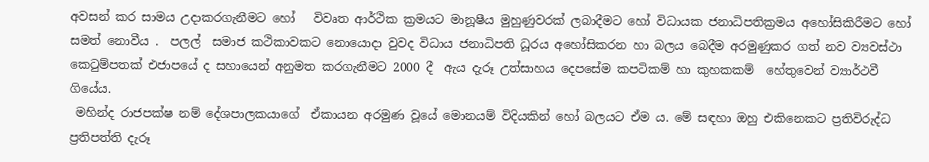අවසන් කර සාමය උදාකරගැනීමට හෝ   විවෘත ආර්ථික ක්‍රමයට මානූෂීය මුහුණුවරක් ලබාදීමට හෝ විධායක ජනාධිපතික්‍රමය අහෝසිකිරීමට හෝ සමත් නොවීය .  පලල්  සමාජ කථිකාවකට නොයොදා වුවද විධාය ජනාධිපති ධූරය අහෝසිකරන හා බලය බෙදීම අරමුණුකර ගත් නව ව්‍යවස්ථා කෙටුම්පතක් එජාපයේ ද සහායෙන් අනුමත කරගැනීමට 2000 දී  ඇය දැරූ උත්සාහය දෙපසේම කපටිකම් හා කුහකකම්  හේතුවෙන් ව්‍යාර්ථවී ගියේය.
 මහින්ද රාජපක්ෂ නම් දේශපාලකයාගේ  ඒකායන අරමුණ වූයේ මොනයම් විදියකින් හෝ බලයට ඒම ය. මේ සඳහා ඔහු එකිනෙකට ප්‍රතිවිරුද්ධ ප්‍රතිපත්ති දැරූ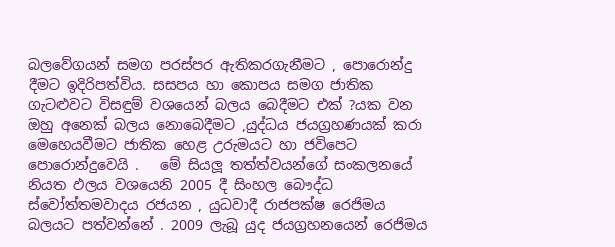බලවේගයන් සමග පරස්පර ඇතිකරගැනීමට , පොරොන්දු දීමට ඉදිරිපත්විය. සසපය හා කොපය සමග ජාතික ගැටළුවට විසඳුම් වශයෙන් බලය බෙදීමට එක් ?යක වන ඔහු අනෙක් බලය නොබෙදීමට ,යුද්ධය ජයග්‍රහණයක් කරා මෙහෙයවීමට ජාතික හෙළ උරුමයට හා ජවිපෙට  පොරොන්දුවෙයි .   මේ සියලූ තත්ත්වයන්ගේ සංකලනයේ නියත ඵලය වශයෙනි 2005 දී සිංහල බෞද්ධ ස්වෝත්තමවාදය රජයන , යුධවාදී රාජපක්ෂ රෙජිමය බලයට පත්වන්නේ . 2009 ලැබූ යුද ජයග්‍රහනයෙන් රෙජිමය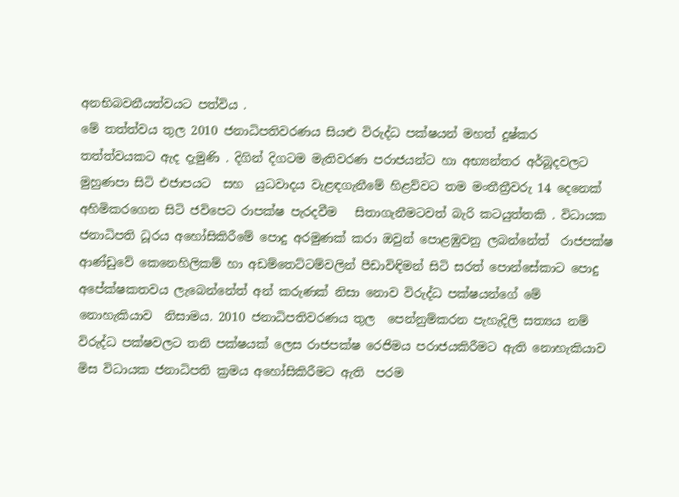අනභිබවනීයත්වයට පත්විය .
මේ තත්ත්වය තුල 2010 ජනාධිපතිවරණය සියළු විරුද්ධ පක්ෂයන් මහත් දුෂ්කර තත්ත්වයකට ඇද දැමුණි . දිගින් දිගටම මැතිවරණ පරාජයන්ට හා අභ්‍යන්තර අර්බූදවලට මුහුණපා සිටි එජාපයට  සහ  යුධවාදය වැළඳගැනීමේ හිළව්වට තම මංතීත්‍රීවරු 14 දෙනෙක් අහිමිකරගෙන සිටි ජවිපෙට රාපක්ෂ පැරදවීම   සිතාගැනීමටවත් බැරි කටයුත්තකි . විධායක ජනාධිපති ධූරය අහෝසිකිරීමේ පොදු අරමුණක් කරා ඔවුන් පොළඹුවනු ලබන්නේත්  රාජපක්ෂ ආණ්ඩුවේ කෙනෙහිලිකම් හා අඩම්තෙට්ටම්වලින් පීඩාවිඳිමන් සිටි සරත් පොන්සේකාට පොදු අපේක්ෂකතවය ලැබෙන්නේත් අන් කරුණක් නිසා නොව විරුද්ධ පක්ෂයන්ගේ මේ නොහැකියාව  නිසාමය. 2010 ජනාධිපතිවරණය තුල  පෙන්නුම්කරන පැහැදිලි සත්‍යය නම්  විරුද්ධ පක්ෂවලට තනි පක්ෂයක් ලෙස රාජපක්ෂ රෙජිමය පරාජයකිරීමට ඇති නොහැකියාව මිස විධායක ජනාධිපති ක්‍රමය අහෝසිකිරීමට ඇති  පරම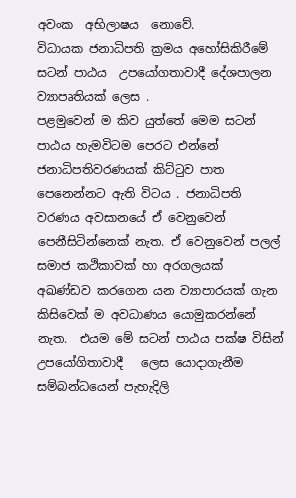අවංක  අභිලාෂය  නොවේ.
විධායක ජනාධිපති ක්‍රමය අහෝසිකිරීමේ සටන් පාඨය  උපයෝගතාවාදී දේශපාලන ව්‍යාපෘතියක් ලෙස .
පළමුවෙන් ම කිව යුත්තේ මෙම සටන් පාඨය හැමවිටම පෙරට එන්නේ ජනාධිපතිවරණයක් කිට්ටුව පාත පෙනෙන්නට ඇති විටය . ජනාධිපති වරණය අවසානයේ ඒ වෙනුවෙන් පෙනීසිටින්නෙක් නැත. ඒ වෙනුවෙන් පලල් සමාජ කථිකාවක් හා අරගලයක්  අඛණ්ඩව කරගෙන යන ව්‍යාපාරයක් ගැන කිසිවෙක් ම අවධාණය යොමුකරන්නේ නැත.  එයම මේ සටන් පාඨය පක්ෂ විසින් උපයෝගිතාවාදී   ලෙස යොදාගැනීම සම්බන්ධයෙන් පැහැදිලි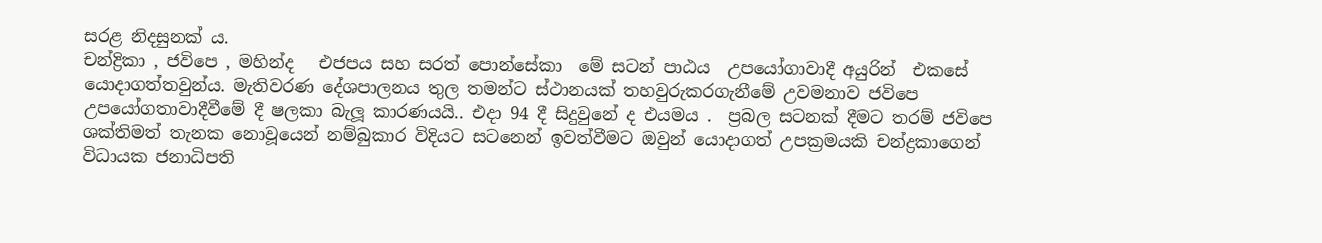සරළ නිදසුනක් ය.
චන්ද්‍රිකා , ජවිපෙ , මහින්ද   එජපය සහ සරත් පොන්සේකා  මේ සටන් පාඨය  උපයෝගාවාදී අයුරින්  එකසේ යොදාගත්තවුන්ය. මැතිවරණ දේශපාලනය තුල තමන්ට ස්ථානයක් තහවුරුකරගැනීමේ උවමනාව ජවිපෙ   උපයෝගතාවාදීවීමේ දී ෂලකා බැලූ කාරණයයි.. එදා 94 දී සිදුවුනේ ද එයමය .  ප්‍රබල සටනක් දීමට තරම් ජවිපෙ  ශක්තිමත් තැනක නොවූයෙන් නම්බුකාර විදියට සටනෙන් ඉවත්වීමට ඔවුන් යොදාගත් උපක්‍රමයකි චන්ද්‍රකාගෙන් විධායක ජනාධිපති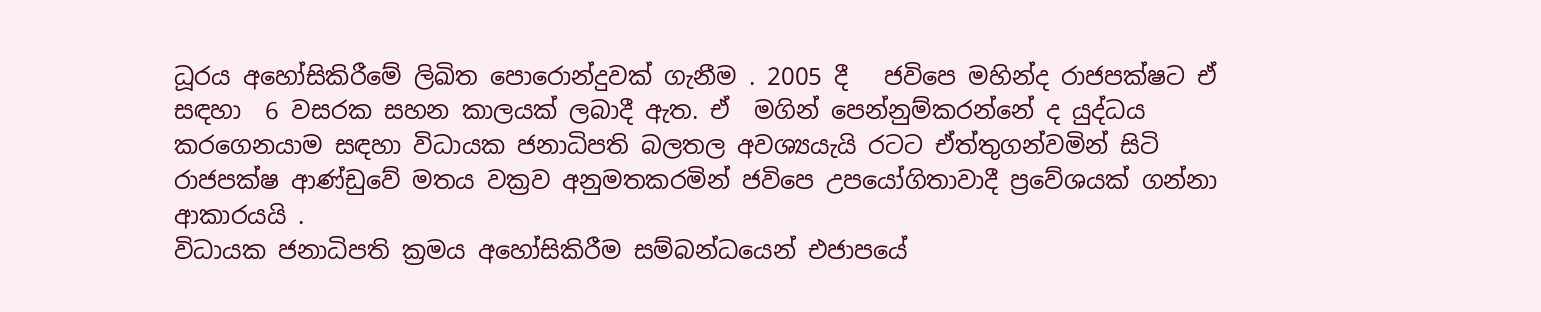ධූරය අහෝසිකිරීමේ ලිඛිත පොරොන්දුවක් ගැනීම . 2005 දී   ජවිපෙ මහින්ද රාජපක්ෂට ඒ සඳහා  6 වසරක සහන කාලයක් ලබාදී ඇත. ඒ  මගින් පෙන්නුම්කරන්නේ ද යුද්ධය කරගෙනයාම සඳහා විධායක ජනාධිපති බලතල අවශ්‍යයැයි රටට ඒත්තුගන්වමින් සිටි රාජපක්ෂ ආණ්ඩුවේ මතය වක්‍රව අනුමතකරමින් ජවිපෙ උපයෝගිතාවාදී ප්‍රවේශයක් ගන්නා ආකාරයයි .
විධායක ජනාධිපති ක්‍රමය අහෝසිකිරීම සම්බන්ධයෙන් එජාපයේ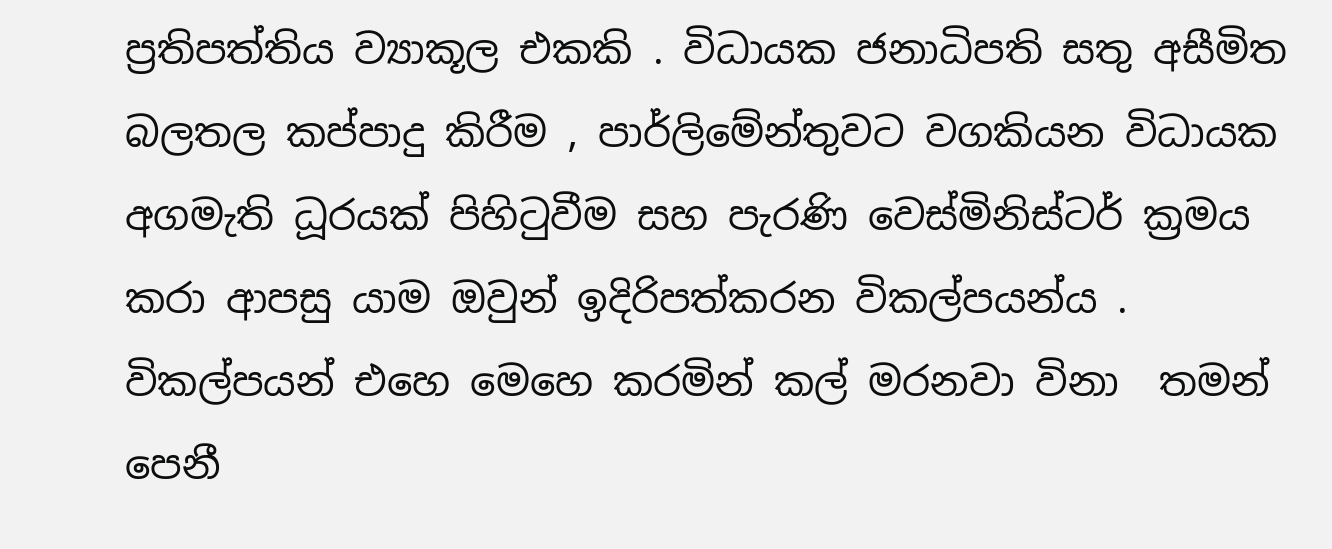ප්‍රතිපත්තිය ව්‍යාකූල එකකි . විධායක ජනාධිපති සතු අසීමිත බලතල කප්පාදු කිරීම , පාර්ලිමේන්තුවට වගකියන විධායක අගමැති ධූරයක් පිහිටුවීම සහ පැරණි වෙස්මිනිස්ටර් ක්‍රමය කරා ආපසු යාම ඔවුන් ඉදිරිපත්කරන විකල්පයන්ය . විකල්පයන් එහෙ මෙහෙ කරමින් කල් මරනවා විනා  තමන් පෙනී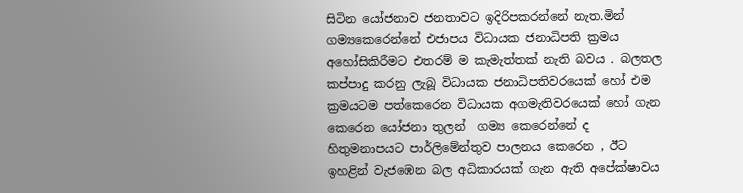සිටින යෝජනාව ජනතාවට ඉදිරිපකරන්නේ නැත.මින් ගම්‍යකෙරෙන්නේ එජාපය විධායක ජනාධිපති ක්‍රමය අහෝසිකිරීමට එතරම් ම කැමැත්තක් නැති බවය . බලතල කප්පාදු කරනු ලැබූ විධායක ජනාධිපතිවරයෙක් හෝ එම ක්‍රමයටම පත්කෙරෙන විධායක අගමැතිවරයෙක් හෝ ගැන කෙරෙන යෝජනා තුලන්  ගම්‍ය කෙරෙන්නේ ද හිතුමනාපයට පාර්ලිමේන්තුව පාලනය කෙරෙන , ඊට ඉහළින් වැජඹෙන බල අධිකාරයක් ගැන ඇති අපේක්ෂාවය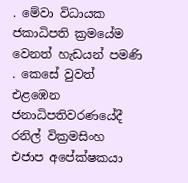. මේවා විධායක ජකාධිපති ක්‍රමයේම වෙනත් හැඩයන් පමණි . කෙසේ වුවත්  එළඹෙන ජනාධිපතිවරණයේදී   රනිල් වික්‍රමසිංහ එජාප අපේක්ෂකයා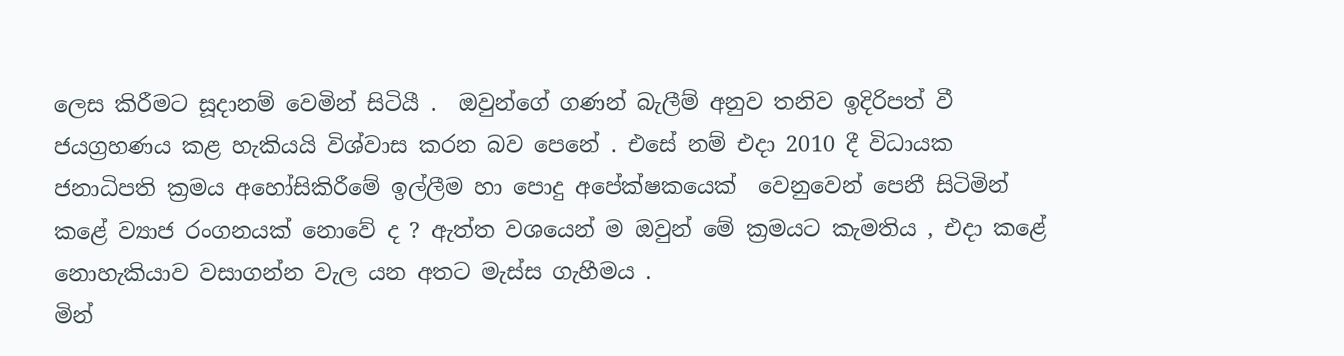ලෙස කිරීමට සූදානම් වෙමින් සිටියී .  ඔවුන්ගේ ගණන් බැලීම් අනුව තනිව ඉදිරිපත් වී  ජයග්‍රහණය කළ හැකියයි විශ්වාස කරන බව පෙනේ . එසේ නම් එදා 2010 දී විධායක ජනාධිපති ක්‍රමය අහෝසිකිරීමේ ඉල්ලීම හා පොදු අපේක්ෂකයෙක්  වෙනුවෙන් පෙනී සිටිමින් කළේ ව්‍යාජ රංගනයක් නොවේ ද ? ඇත්ත වශයෙන් ම ඔවුන් මේ ක්‍රමයට කැමතිය , එදා කළේ  නොහැකියාව වසාගන්න වැල යන අතට මැස්ස ගැහීමය .
මින්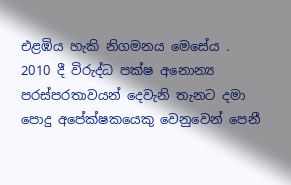එළඹිය හැකි නිගමනය මෙසේය .  2010 දී විරුද්ධ පක්ෂ අනොන්‍ය පරස්පරතාවයන් දෙවැනි තැනට දමා පොදු අපේක්ෂකයෙකු වෙනුවෙන් පෙනී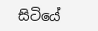සිටියේ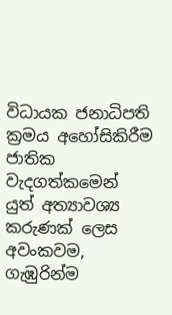විධායක ජනාධිපති ක්‍රමය අහෝසිකිරීම ජාතික වැදගත්කමෙන් යුත් අත්‍යාවශ්‍ය කරුණක් ලෙස අවංකවම, ගැඹුරින්ම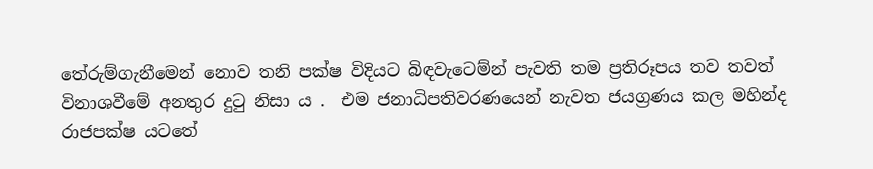තේරුම්ගැනීමෙන් නොව තනි පක්ෂ විදියට බිඳවැටෙම්න් පැවති තම ප්‍රතිරූපය තව තවත් විනාශවීමේ අනතුර දුටු නිසා ය .  එම ජනාධිපතිවරණයෙන් නැවත ජයග්‍රණය කල මහින්ද රාජපක්ෂ යටතේ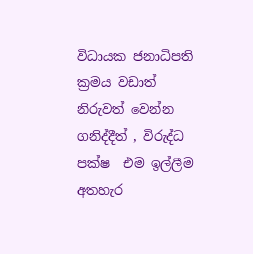විධායක ජනාධිපති ක්‍රමය වඩාත් නිරුවත් වෙන්න ගනිද්දීත් , විරුද්ධ පක්ෂ  එම ඉල්ලීම අතහැර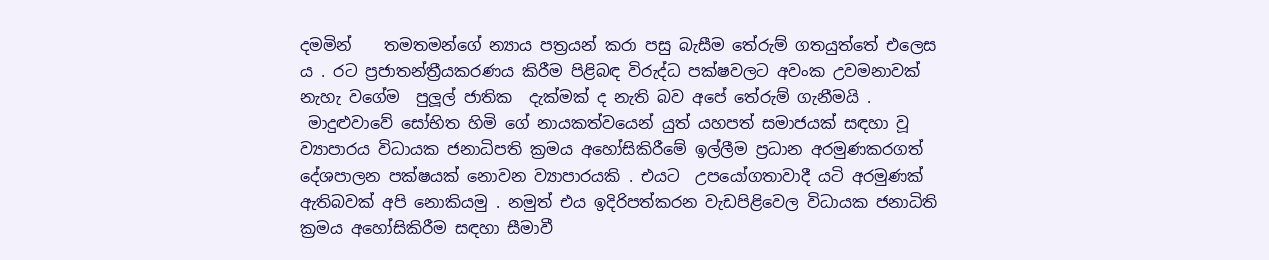දමමින්    තමතමන්ගේ න්‍යාය පත්‍රයන් කරා පසු බැසීම තේරුම් ගතයුත්තේ එලෙස ය . රට ප්‍රජාතන්ත්‍රීයකරණය කිරීම පිළිබඳ විරුද්ධ පක්ෂවලට අවංක උවමනාවක් නැහැ වගේම  පුලූල් ජාතික  දැක්මක් ද නැති බව අපේ තේරුම් ගැනීමයි .
 මාදුළුවාවේ සෝභිත හිමි ගේ නායකත්වයෙන් යුත් යහපත් සමාජයක් සඳහා වූ ව්‍යාපාරය විධායක ජනාධිපති ක්‍රමය අහෝසිකිරීමේ ඉල්ලීම ප්‍රධාන අරමුණකරගත් දේශපාලන පක්ෂයක් නොවන ව්‍යාපාරයකි . එයට  උපයෝගතාවාදී යටි අරමුණක් ඇතිබවක් අපි නොකියමු . නමුත් එය ඉදිරිපත්කරන වැඩපිළිවෙල විධායක ජනාධිති ක්‍රමය අහෝසිකිරීම සඳහා සීමාවී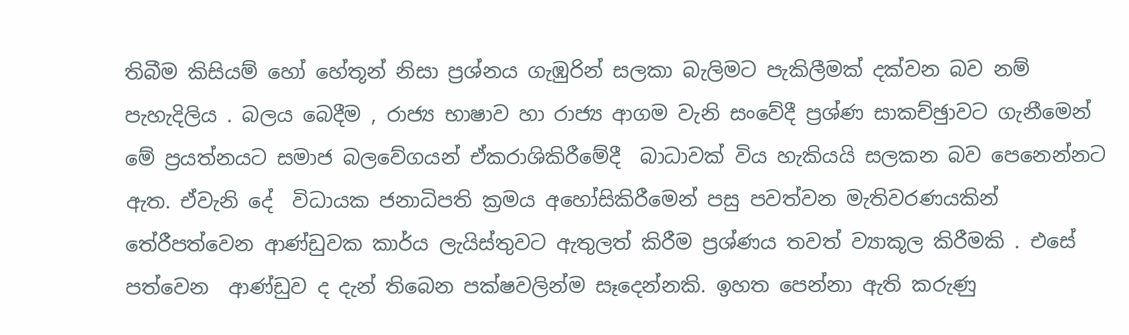තිබීම කිසියම් හෝ හේතූන් නිසා ප්‍රශ්නය ගැඹුරින් සලකා බැලිමට පැකිලීමක් දක්වන බව නම් පැහැදිලිය . බලය බෙදීම , රාජ්‍ය භාෂාව හා රාජ්‍ය ආගම වැනි සංවේදී ප්‍රශ්ණ සාකච්ඡුාවට ගැනීමෙන් මේ ප්‍රයත්නයට සමාජ බලවේගයන් ඒකරාශිකිරීමේදී  බාධාවක් විය හැකියයි සලකන බව පෙනෙන්නට ඇත. ඒවැනි දේ  විධායක ජනාධිපති ක්‍රමය අහෝසිකිරීමෙන් පසු පවත්වන මැතිවරණයකින්  තේරීපත්වෙන ආණ්ඩුවක කාර්ය ලැයිස්තුවට ඇතුලත් කිරීම ප්‍රශ්ණය තවත් ව්‍යාකූල කිරීමකි . එසේ පත්වෙන  ආණ්ඩුව ද දැන් තිබෙන පක්ෂවලින්ම සෑදෙන්නකි. ඉහත පෙන්නා ඇති කරුණු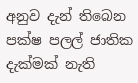අනුව දැන් තිබෙන පක්ෂ පලල් ජාතික දැක්මක් නැති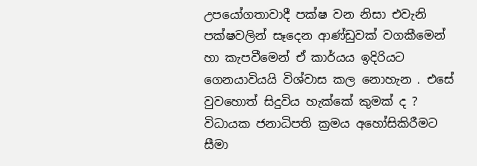උපයෝගතාවාදී පක්ෂ වන නිසා එවැනි පක්ෂවලින් සෑදෙන ආණ්ඩුවක් වගකීමෙන් හා කැපවීමෙන් ඒ කාර්යය ඉදිරියට ගෙනයාවියයි විශ්වාස කල නොහැන . එසේ වුවහොත් සිදුවිය හැක්කේ කුමක් ද ?
විධායක ජනාධිපති ක්‍රමය අහෝසිකිරීමට සීමා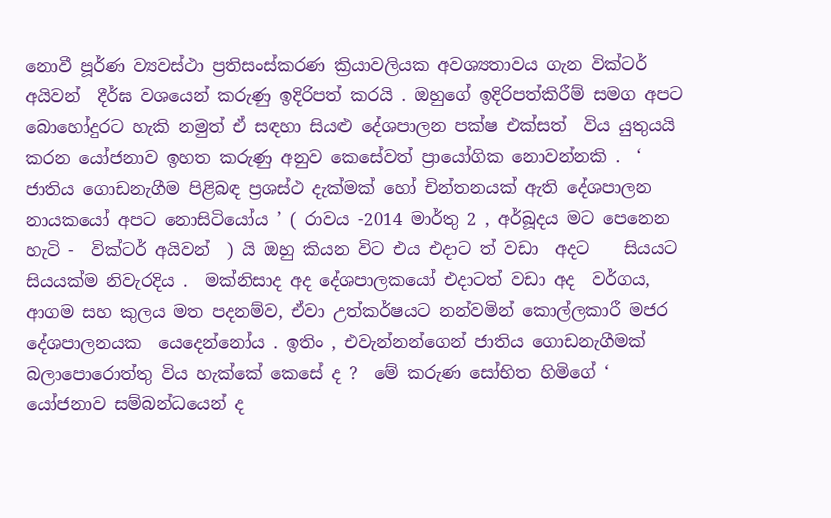නොවී පූර්ණ ව්‍යවස්ථා ප්‍රතිසංස්කරණ ක්‍රියාවලියක අවශ්‍යතාවය ගැන වික්ටර් අයිවන්  දීර්ඝ වශයෙන් කරුණු ඉදිරිපත් කරයි . ඔහුගේ ඉදිරිපත්කිරීම් සමග අපට බොහෝදුරට හැකි නමුත් ඒ සඳහා සියළු දේශපාලන පක්ෂ එක්සත්  විය යුතුයයි කරන යෝජනාව ඉහත කරුණු අනුව කෙසේවත් ප්‍රායෝගික නොවන්නකි .  ‘ ජාතිය ගොඩනැගීම පිළිබඳ ප්‍රශස්ථ දැක්මක් හෝ චින්තනයක් ඇති දේශපාලන නායකයෝ අපට නොසිටියෝය ’ ( රාවය -2014 මාර්තු 2 , අර්බූදය මට පෙනෙන හැටි -  වික්ටර් අයිවන්  ) යි ඔහු කියන විට එය එදාට ත් වඩා  අදට    සියයට සියයක්ම නිවැරදිය .  මක්නිසාද අද දේශපාලකයෝ එදාටත් වඩා අද  වර්ගය, ආගම සහ කුලය මත පදනම්ව, ඒවා උත්කර්ෂයට නන්වමින් කොල්ලකාරී මජර දේශපාලනයක  යෙදෙන්නෝය . ඉතිං , එවැන්නන්ගෙන් ජාතිය ගොඩනැගීමක් බලාපොරොත්තු විය හැක්කේ කෙසේ ද ?  මේ කරුණ සෝභිත හිමිගේ ‘ යෝජනාව සම්බන්ධයෙන් ද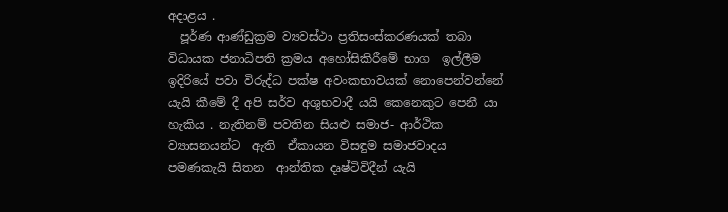අදාළය .
  පූර්ණ ආණ්ඩුක්‍රම ව්‍යවස්ථා ප්‍රතිසංස්කරණයක් තබා විධායක ජනාධිපති ක්‍රමය අහෝසිකිරීමේ භාග  ඉල්ලීම ඉදිරියේ පවා විරුද්ධ පක්ෂ අවංකභාවයක් නොපෙන්වන්නේ යැයි කීමේ දී අපි සර්ව අශුභවාදී යයි කෙනෙකුට පෙනී යා හැකිය . නැතිනම් පවතින සියළු සමාජ- ආර්ථික ව්‍යාසනයන්ට  ඇති  ඒකායන විසඳුම සමාජවාදය පමණකැයි සිතන  ආන්තික දෘෂ්ටිවිදීන් යැයි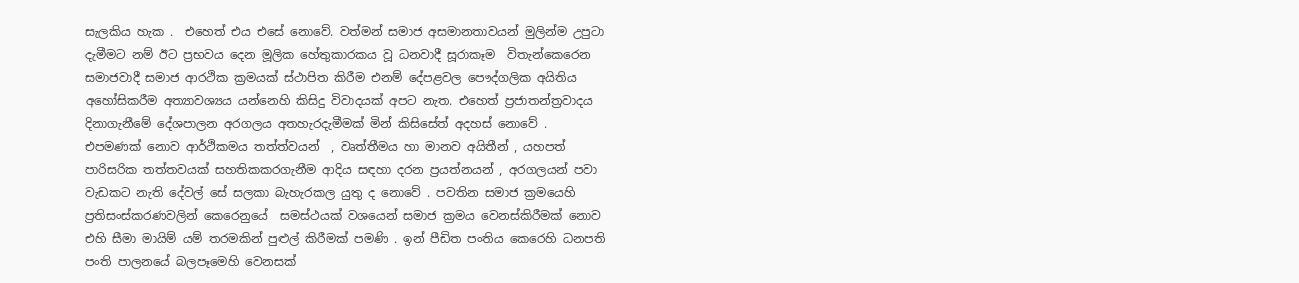සැලකිය හැක .  එහෙත් එය එසේ නොවේ. වත්මන් සමාජ අසමානතාවයන් මුලින්ම උපුටා දැමීමට නම් ඊට ප්‍රභවය දෙන මූලික හේතුකාරකය වූ ධනවාදී සූරාකෑම  විතැන්කෙරෙන සමාජවාදී සමාජ ආරථික ක්‍රමයක් ස්ථාපිත කිරීම එනම් දේපළවල පෞද්ගලික අයිතිය අහෝසිකරීම අත්‍යාවශ්‍යය යන්නෙහි කිසිදු විවාදයක් අපට නැත. එහෙත් ප්‍රජාතන්ත්‍රවාදය දිනාගැනීමේ දේශපාලන අරගලය අතහැරදැමීමක් මින් කිසිසේත් අදහස් නොවේ . එපමණක් නොව ආර්ථිකමය තත්ත්වයන්  , වෘත්තීමය හා මානව අයිතීන් , යහපත් පාරිසරික තත්තවයක් සහතිකකරගැනීම ආදිය සඳහා දරන ප්‍රයත්නයන් , අරගලයන් පවා වැඩකට නැති දේවල් සේ සලකා බැහැරකල යුතු ද නොවේ . පවතින සමාජ ක්‍රමයෙහි ප්‍රතිසංස්කරණවලින් කෙරෙනුයේ  සමස්ථයක් වශයෙන් සමාජ ක්‍රමය වෙනස්කිරීමක් නොව එහි සීමා මායිම් යම් තරමකින් පුළුල් කිරීමක් පමණි . ඉන් පීඩිත පංතිය කෙරෙහි ධනපති පංති පාලනයේ බලපෑමෙහි වෙනසක්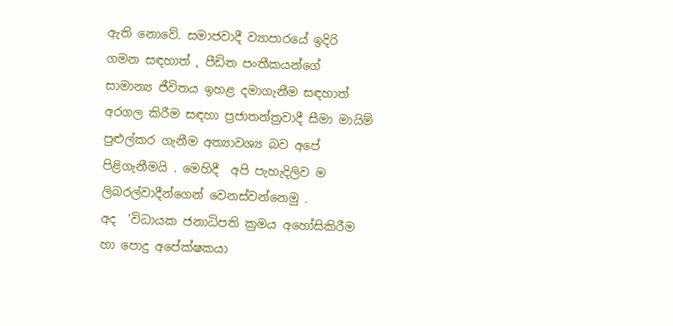ඇති නොවේ. සමාජවාදී ව්‍යාපාරයේ ඉදිරි ගමන සඳහාත් , පීඩිත පංතීකයන්ගේ   සාමාන්‍ය ජීවිතය ඉහළ දමාගැනීම සඳහාත් අරගල කිරීම සඳහා ප්‍රජාතන්ත්‍රවාදී සීමා මායිම් පුළුල්කර ගැනීම අත්‍යාවශ්‍ය බව අපේ පිළිගැනීමයි . මෙහිදී  අපි පැහැදිලිව ම ලිබරල්වාදීන්ගෙන් වෙනස්වන්නෙමු .
අද  ‘විධායක ජනාධිපති ක්‍රමය අහෝසිකිරීම හා පොදු අපේක්ෂකයා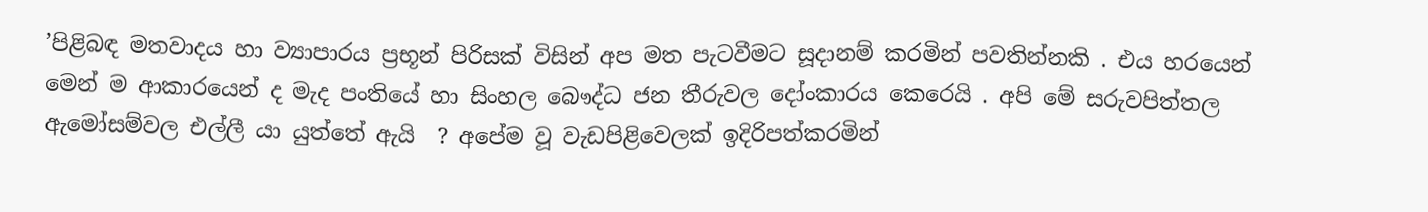’පිළිබඳ මතවාදය හා ව්‍යාපාරය ප්‍රභූන් පිරිසක් විසින් අප මත පැටවීමට සූදානම් කරමින් පවතින්නකි . එය හරයෙන් මෙන් ම ආකාරයෙන් ද මැද පංතියේ හා සිංහල බෞද්ධ ජන තීරුවල දෝංකාරය කෙරෙයි . අපි මේ සරුවපිත්තල ඇමෝසම්වල එල්ලී යා යුත්තේ ඇයි  ? අපේම වූ වැඩපිළිවෙලක් ඉදිරිපත්කරමින්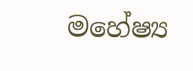මහේෂ්‍ය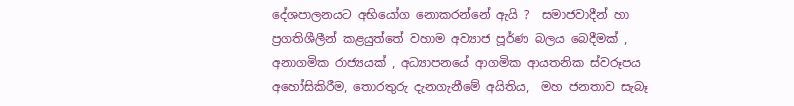දේශපාලනයට අභියෝග නොකරන්නේ ඇයි ?  සමාජවාදීන් හා ප්‍රගතිශීලීන් කළයුත්තේ වහාම අව්‍යාජ පූර්ණ බලය බෙදීමක් , අනාගමික රාජ්‍යයක් , අධ්‍යාපනයේ ආගමික ආයතනික ස්වරූපය අහෝසිකිරීම, තොරතුරු දැනගැනීමේ අයිතිය,  මහ ජනතාව සැබෑ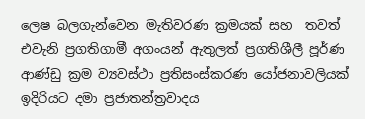ලෙෂ බලගැන්වෙන මැතිවරණ ක්‍රමයක් සහ  තවත් එවැනි ප්‍රගතිගාමී අගංයන් ඇතුලත් ප්‍රගතිශීලී පූර්ණ ආණ්ඩු ක්‍රම ව්‍යවස්ථා ප්‍රතිසංස්කරණ යෝජනාවලියක් ඉදිරියට දමා ප්‍රජාතන්ත්‍රවාදය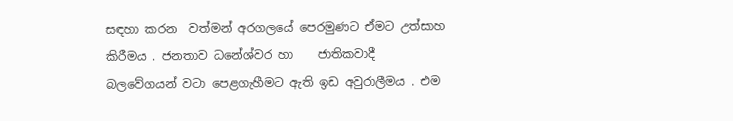සඳහා කරන  වත්මන් අරගලයේ පෙරමුණට ඒමට උත්සාහ කිරීමය . ජනතාව ධනේශ්වර හා    ජාතිකවාදී බලවේගයන් වටා පෙළගැහීමට ඇති ඉඩ අවුරාලීමය . එම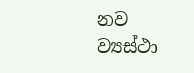නව ව්‍යස්ථා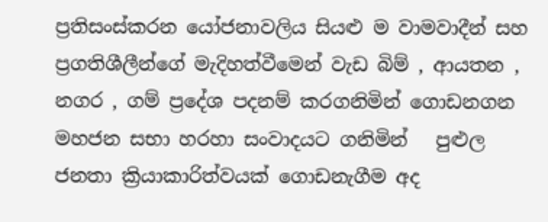ප්‍රතිසංස්කරන යෝජනාවලිය සියළු ම වාමවාදීන් සහ ප්‍රගතිශීලීන්ගේ මැදිහත්වීමෙන් වැඩ බිම් , ආයතන , නගර , ගම් ප්‍රදේශ පදනම් කරගනිමින් ගොඩනගන  මහජන සභා හරහා සංවාදයට ගනිමින්   පුළුල ජනතා ක්‍රියාකාරිත්වයක් ගොඩනැගීම අද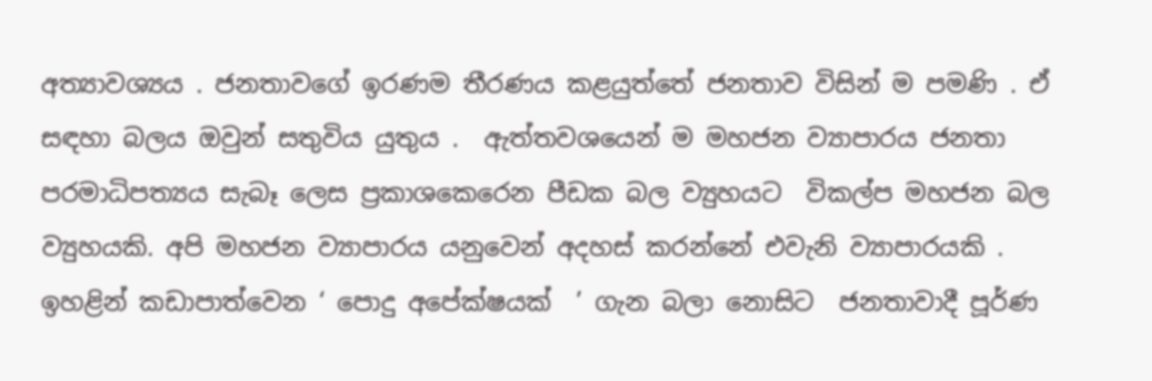අත්‍යාවශ්‍යය . ජනතාවගේ ඉරණම තීරණය කළයුත්තේ ජනතාව විසින් ම පමණි . ඒ සඳහා බලය ඔවුන් සතුවිය යුතුය .  ඇත්තවශයෙන් ම මහජන ව්‍යාපාරය ජනතා පරමාධිපත්‍යය සැබෑ ලෙස ප්‍රකාශකෙරෙන පීඩක බල ව්‍යුහයට  විකල්ප මහජන බල ව්‍යුහයකි. අපි මහජන ව්‍යාපාරය යනුවෙන් අදහස් කරන්නේ එවැනි ව්‍යාපාරයකි . ඉහළින් කඩාපාත්වෙන ‘ පොදු අපේක්ෂයක්  ’ ගැන බලා නොසිට  ජනතාවාදී පූර්ණ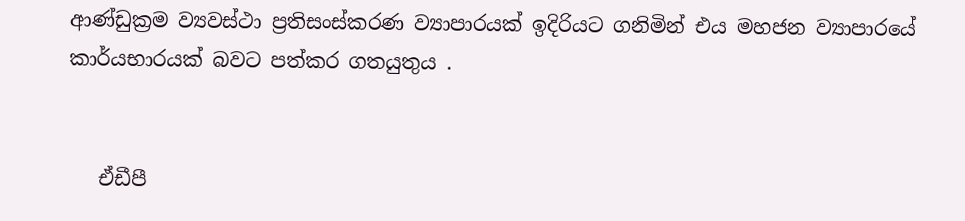ආණ්ඩුක්‍රම ව්‍යවස්ථා ප්‍රතිසංස්කරණ ව්‍යාපාරයක් ඉදිරියට ගනිමින් එය මහජන ව්‍යාපාරයේ කාර්යභාරයක් බවට පත්කර ගතයුතුය .


   ඒඩීපී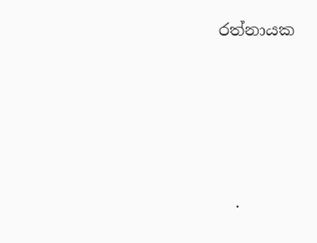රත්නායක





  .